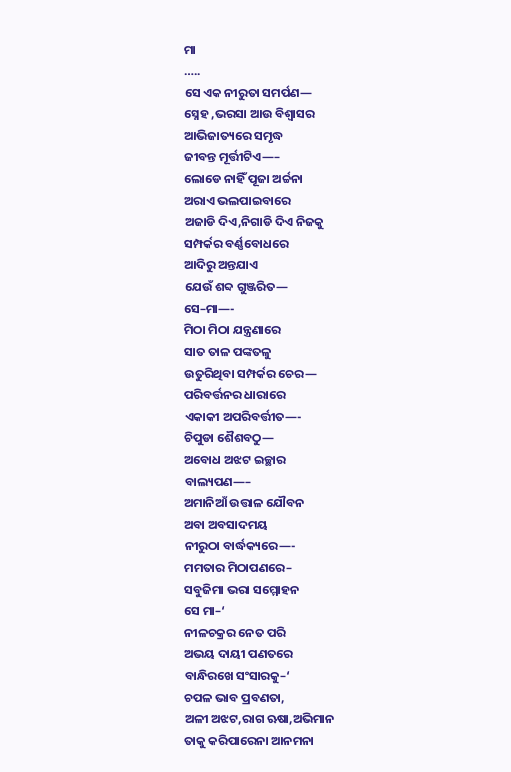ମା
…..
ସେ ଏକ ନୀରୁତା ସମର୍ପଣ—
ସ୍ନେହ ,ଭରସା ଆଉ ବିଶ୍ବାସର
ଆଭିଜାତ୍ୟରେ ସମୃଦ୍ଧ
ଜୀବନ୍ତ ମୂର୍ତ୍ତୀଟିଏ—–
ଲୋଡେ ନାହିଁ ପୂଜା ଅର୍ଚ୍ଚନା
ଅରାଏ ଭଲପାଇବାରେ
ଅଜାଡି ଦିଏ,ନିଗାଡି ଦିଏ ନିଜକୁ
ସମ୍ପର୍କର ବର୍ଣ୍ଣବୋଧରେ
ଆଦିରୁ ଅନ୍ତଯାଏ
ଯେଉଁ ଶବ୍ଦ ଗୁଞ୍ଜରିତ—
ସେ–ମା—-
ମିଠା ମିଠା ଯନ୍ତ୍ରଣାରେ
ସାତ ତାଳ ପଙ୍କତଳୁ
ଉତୁରିଥିବା ସମ୍ପର୍କର ଚେର—
ପରିବର୍ତ୍ତନର ଧାରାରେ
ଏକାକୀ ଅପରିବର୍ତ୍ତୀତ—-
ଚିପୁଡା ଶୈଶବଠୁ—
ଅବୋଧ ଅଝଟ ଇଚ୍ଛାର
ବାଲ୍ୟପଣ—–
ଅମାନିଆଁ ଉତ୍ତାଳ ଯୌବନ
ଅବା ଅବସାଦମୟ
ନୀରୁଠା ବାର୍ଦ୍ଧକ୍ୟରେ—-
ମମତାର ମିଠାପଣରେ–
ସବୁଜିମା ଭରା ସମ୍ମୋହନ
ସେ ମା–‘
ନୀଳଚକ୍ରର ନେତ ପରି
ଅଭୟ ଦାୟୀ ପଣତରେ
ବାନ୍ଧିରଖେ ସଂସାରକୁ–‘
ଚପଳ ଭାବ ପ୍ରବଣତା,
ଅଳୀ ଅଝଟ,ରାଗ ଋଷା,ଅଭିମାନ
ତାକୁ କରିପାରେନା ଆନମନା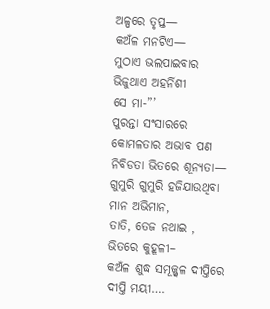ଅଳ୍ପରେ ତୃପ୍ତ—
କଅଁଳ ମନଟିଏ—
ମୁଠାଏ ଭଲପାଇବାର
ଭିଜୁଥାଏ ଅହର୍ନିଶୀ
ସେ ମା-”’
ପୁରନ୍ତା ସଂସାରରେ
କୋମଳତାର ଅଭାବ ପଣ
ନିବିଡତା ଭିତରେ ଶୂନ୍ୟତା—
ଗୁମୁରି ଗୁମୁରି ହଜିଯାଉଥିବା
ମାନ ଅଭିମାନ,
ତାତି, ତେଜ ନଥାଇ ,
ଭିତରେ କୁହୂଳୀ–
କଅଁଳ ଶୁଦ୍ଧ ସମୂଜ୍ଜ୍ବଳ ଦୀପ୍ତିରେ
ଦୀପ୍ତି ମୟୀ….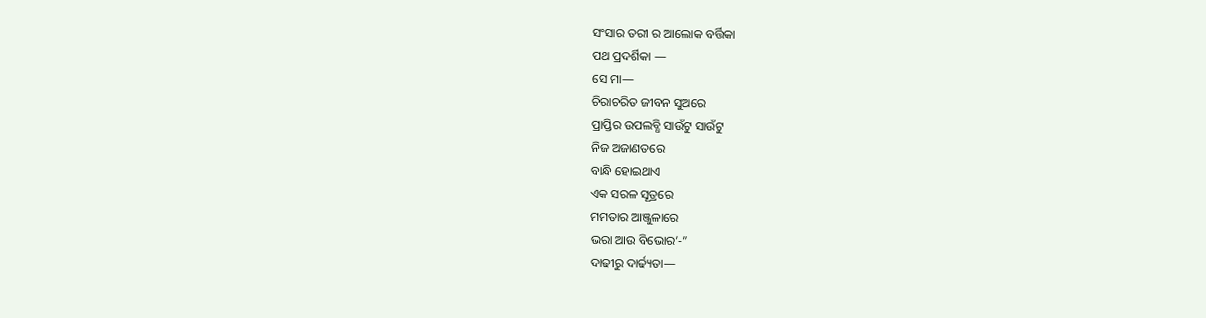ସଂସାର ତରୀ ର ଆଲୋକ ବର୍ତ୍ତିକା
ପଥ ପ୍ରଦର୍ଶିକା —
ସେ ମା—
ଚିରାଚରିତ ଜୀବନ ସୁଅରେ
ପ୍ରାପ୍ତିର ଉପଲବ୍ଧି ସାଉଁଟୁ ସାଉଁଟୁ
ନିଜ ଅଜାଣତରେ
ବାନ୍ଧି ହୋଇଥାଏ
ଏକ ସରଳ ସୂତ୍ରରେ
ମମତାର ଆଞ୍ଜୁଳାରେ
ଭରା ଆଉ ବିଭୋର’-”
ଦାଢୀରୁ ଦାର୍ଢ୍ୟତା—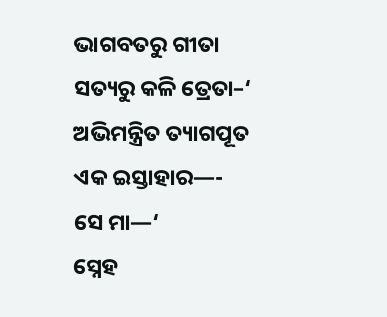ଭାଗବତରୁ ଗୀତା
ସତ୍ୟରୁ କଳି ତ୍ରେତା–‘
ଅଭିମନ୍ତ୍ରିତ ତ୍ୟାଗପୂତ
ଏକ ଇସ୍ତାହାର—-
ସେ ମା—‘
ସ୍ନେହ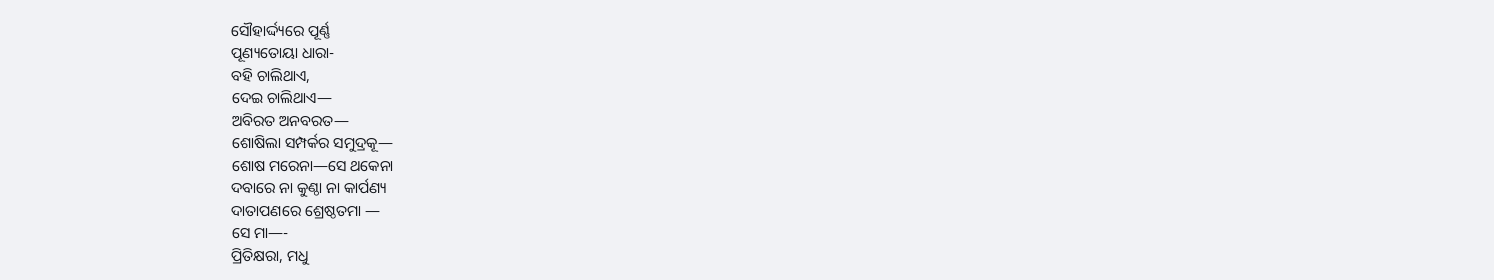ସୌହାର୍ଦ୍ଦ୍ୟରେ ପୂର୍ଣ୍ଣ
ପୂଣ୍ୟତୋୟା ଧାରା-
ବହି ଚାଲିଥାଏ,
ଦେଇ ଚାଲିଥାଏ—
ଅବିରତ ଅନବରତ—
ଶୋଷିଲା ସମ୍ପର୍କର ସମୁଦ୍ରକୂ—
ଶୋଷ ମରେନା—ସେ ଥକେନା
ଦବାରେ ନା କୁଣ୍ଠା ନା କାର୍ପଣ୍ୟ
ଦାତାପଣରେ ଶ୍ରେଷ୍ଠତମା —
ସେ ମା—-
ପ୍ରିତିକ୍ଷରା, ମଧୁ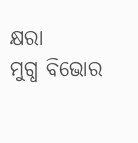କ୍ଷରା
ମୁଗ୍ଧ ବିଭୋର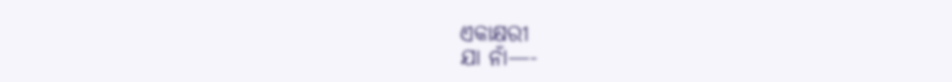ଏକାକ୍ଷରୀ
ଯା ନାଁ—-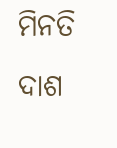ମିନତି ଦାଶ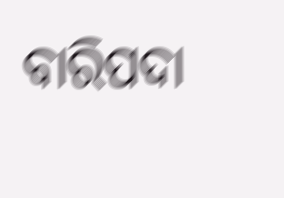ବାରିପଦା